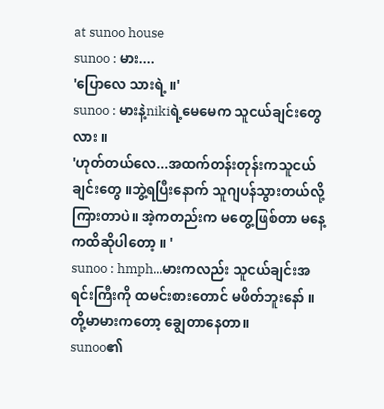at sunoo house
sunoo : မား....
'ပြောလေ သားရဲ့ ။'
sunoo : မားနဲ့nikiရဲ့မေမေက သူငယ်ချင်းတွေလား ။
'ဟုတ်တယ်လေ...အထက်တန်းတုန်းကသူငယ်ချင်းတွေ ။ဘွဲ့ရပြီးနောက် သူဂျပန်သွားတယ်လို့ ကြားတာပဲ။ အဲ့ကတည်းက မတွေ့ဖြစ်တာ မနေ့ကထိဆိုပါတော့ ။ '
sunoo : hmph...မားကလည်း သူငယ်ချင်းအရင်းကြီးကို ထမင်းစားတောင် မဖိတ်ဘူးနော် ။ တို့မာမားကတော့ ချွေတာနေတာ။
sunoo၏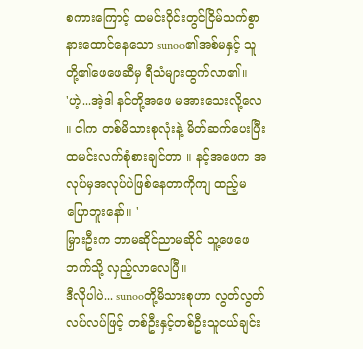စကားကြောင့် ထမင်းဝိုင်းတွင်ငြိမ်သက်စွာ နားထောင်နေသော sunoo၏အစ်မနှင့် သူတို့၏ဖေဖေဆီမှ ရီသံများထွက်လာ၏။
'ဟဲ့...အဲ့ဒါ နင်တို့အဖေ မအားသေးလို့လေ ။ ငါက တစ်မိသားစုလုံးနဲ့ မိတ်ဆက်ပေးပြီး ထမင်းလက်စုံစားချင်တာ ။ နင့်အဖေက အလုပ်မှအလုပ်ပဲဖြစ်နေတာကိုကျ ထည့်မပြောဘူးနော်။ '
မြှားဦးက ဘာမဆိုင်ညာမဆိုင် သူ့ဖေဖေဘက်သို့ လှည့်လာလေပြီ။
ဒီလိုပါပဲ... sunooတို့မိသားစုဟာ လွတ်လွတ်လပ်လပ်ဖြင့် တစ်ဦးနှင့်တစ်ဦးသူငယ်ချင်း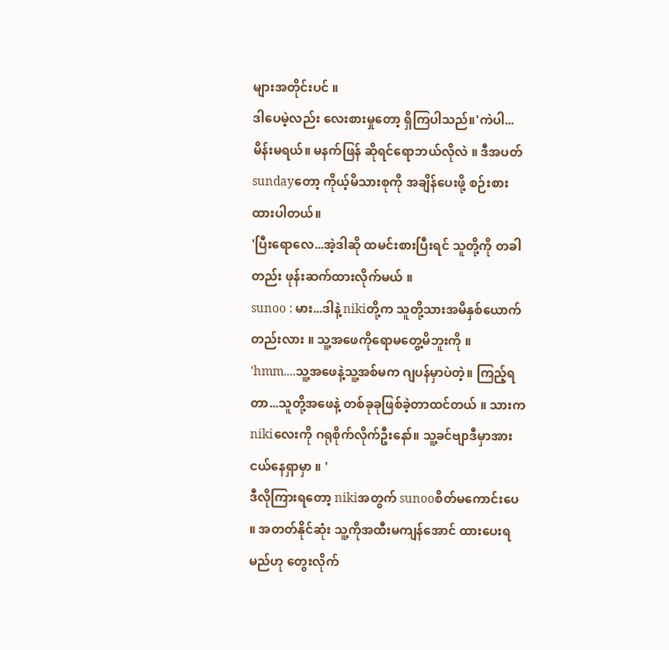များအတိုင်းပင် ။
ဒါပေမဲ့လည်း လေးစားမှုတော့ ရှိကြပါသည်။'ကဲပါ...မိန်းမရယ်။ မနက်ဖြန် ဆိုရင်ရောဘယ်လိုလဲ ။ ဒီအပတ်sundayတော့ ကိုယ့်မိသားစုကို အချိန်ပေးဖို့ စဉ်းစားထားပါတယ်။
'ပြီးရောလေ...အဲ့ဒါဆို ထမင်းစားပြီးရင် သူတို့ကို တခါတည်း ဖုန်းဆက်ထားလိုက်မယ် ။
sunoo : မား...ဒါနဲ့ nikiတို့က သူတို့သားအမိနှစ်ယောက်တည်းလား ။ သူ့အဖေကိုရောမတွေ့မိဘူးကို ။
'hmm....သူ့အဖေနဲ့သူ့အစ်မက ဂျပန်မှာပဲတဲ့။ ကြည့်ရတာ...သူတို့အဖေနဲ့ တစ်ခုခုဖြစ်ခဲ့တာထင်တယ် ။ သားကnikiလေးကို ဂရုစိုက်လိုက်ဦးနော်။ သူ့ခင်ဗျာဒီမှာအားငယ်နေရှာမှာ ။ '
ဒီလိုကြားရတော့ nikiအတွက် sunooစိတ်မကောင်းပေ ။ အတတ်နိုင်ဆုံး သူ့ကိုအထီးမကျန်အောင် ထားပေးရမည်ဟု တွေးလိုက်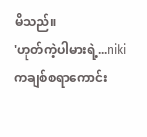မိသည်။
'ဟုတ်ကဲ့ပါမားရဲ့...nikiကချစ်စရာကောင်း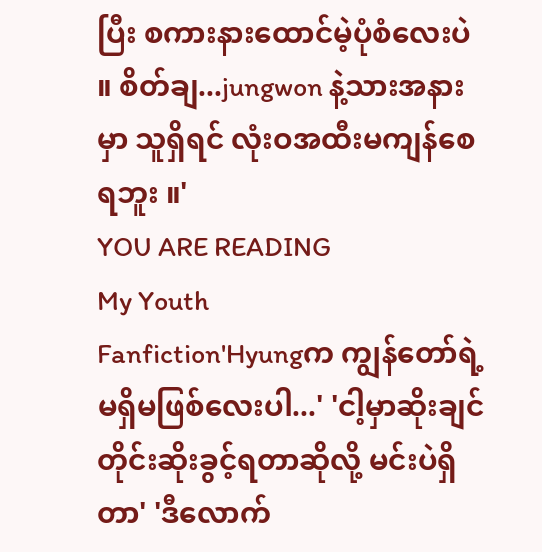ပြီး စကားနားထောင်မဲ့ပုံစံလေးပဲ ။ စိတ်ချ...jungwon နဲ့သားအနားမှာ သူရှိရင် လုံးဝအထီးမကျန်စေရဘူး ။'
YOU ARE READING
My Youth
Fanfiction'Hyungက ကျွန်တော်ရဲ့ မရှိမဖြစ်လေးပါ...' 'ငါ့မှာဆိုးချင်တိုင်းဆိုးခွင့်ရတာဆိုလို့ မင်းပဲရှိတာ' 'ဒီလောက်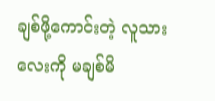ချစ်ဖို့ကောင်းတဲ့ လူသားလေးကို မချစ်မိ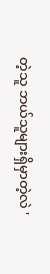တဲ့သူ ဘယ်သူများရှိမှာတဲ့လဲ '